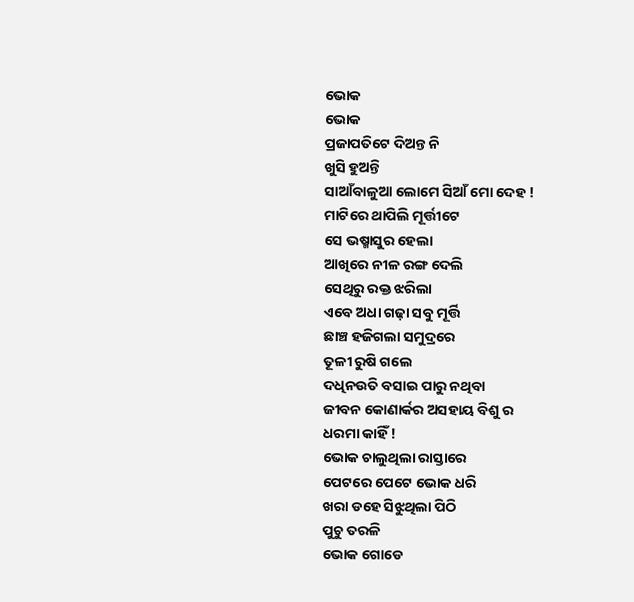ଭୋକ
ଭୋକ
ପ୍ରଜାପତିଟେ ଦିଅନ୍ତ ନି
ଖୁସି ହୁଅନ୍ତି
ସାଆଁବାଳୁଆ ଲୋମେ ସିଆଁ ମୋ ଦେହ !
ମାଟିରେ ଥାପିଲି ମୂର୍ତ୍ତୀଟେ
ସେ ଭଷ୍ମାସୁର ହେଲା
ଆଖିରେ ନୀଳ ରଙ୍ଗ ଦେଲି
ସେଥିରୁ ରକ୍ତ ଝରିଲା
ଏବେ ଅଧା ଗଢ଼ା ସବୁ ମୂର୍ତ୍ତି
ଛାଞ୍ଚ ହଜିଗଲା ସମୁଦ୍ରରେ
ତୂଳୀ ରୁଷି ଗଲେ
ଦଧିନଉତି ବସାଇ ପାରୁ ନଥିବା
ଜୀବନ କୋଣାର୍କର ଅସହାୟ ବିଶୁ ର
ଧରମା କାହିଁ !
ଭୋକ ଚାଲୁଥିଲା ରାସ୍ତାରେ
ପେଟରେ ପେଟେ ଭୋକ ଧରି
ଖରା ଡହେ ସିଝୁଥିଲା ପିଠି
ପୁଚୁ ତରଳି
ଭୋକ ଗୋଡେ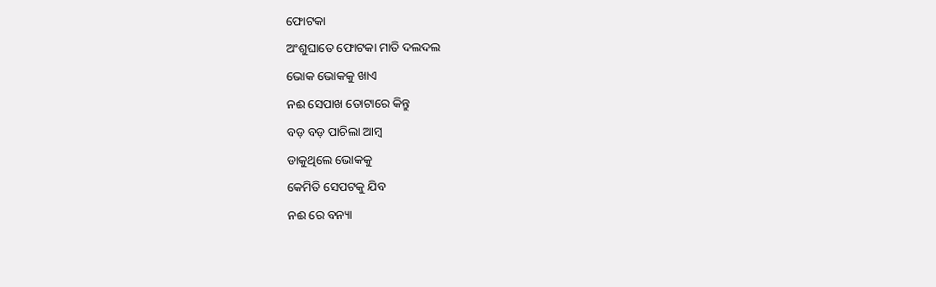ଫୋଟକା
ଅଂଶୁଘାତେ ଫୋଟକା ମାତି ଦଲଦଲ
ଭୋକ ଭୋକକୁ ଖାଏ
ନଈ ସେପାଖ ତୋଟାରେ କିନ୍ତୁ
ବଡ଼ ବଡ଼ ପାଚିଲା ଆମ୍ବ
ଡାକୁଥିଲେ ଭୋକକୁ
କେମିତି ସେପଟକୁ ଯିବ
ନଈ ରେ ବନ୍ୟା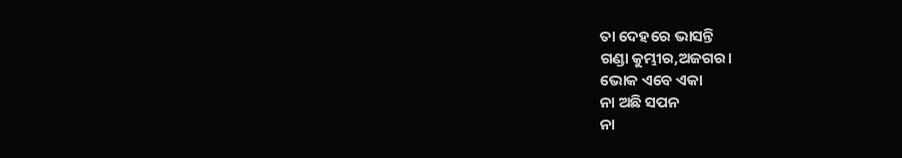ତା ଦେହରେ ଭାସନ୍ତି
ଗଣ୍ଡା କୁମ୍ଭୀର,ଅଜଗର।
ଭୋକ ଏବେ ଏକା
ନା ଅଛି ସପନ
ନା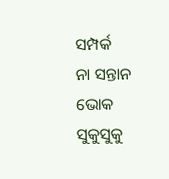ସମ୍ପର୍କ
ନା ସନ୍ତାନ
ଭୋକ ସୁକୁସୁକୁ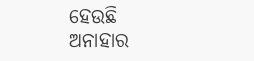ହେଉଛି
ଅନାହାର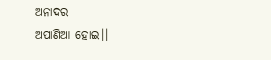ଅନାଦର
ଅପାଣିଆ ହୋଇ।।